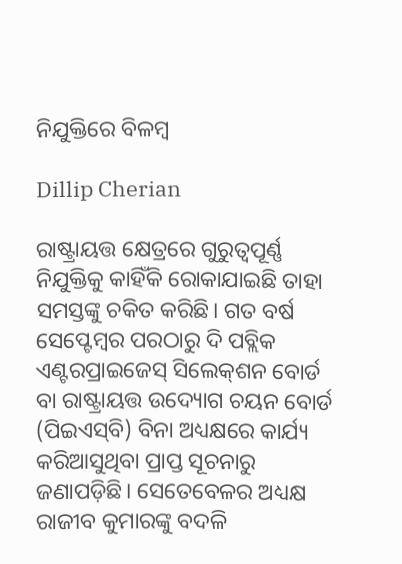ନିଯୁକ୍ତିରେ ବିଳମ୍ବ

Dillip Cherian

ରାଷ୍ଟ୍ରାୟତ୍ତ କ୍ଷେତ୍ରରେ ଗୁରୁତ୍ୱପୂର୍ଣ୍ଣ ନିଯୁକ୍ତିକୁ କାହିଁକି ରୋକାଯାଇଛି ତାହା ସମସ୍ତଙ୍କୁ ଚକିତ କରିଛି। ଗତ ବର୍ଷ ସେପ୍ଟେମ୍ବର ପରଠାରୁ ଦି ପବ୍ଲିକ ଏଣ୍ଟରପ୍ରାଇଜେସ୍‌ ସିଲେକ୍‌ଶନ ବୋର୍ଡ ବା ରାଷ୍ଟ୍ରାୟତ୍ତ ଉଦ୍ୟୋଗ ଚୟନ ବୋର୍ଡ (ପିଇଏସ୍‌ବି) ବିନା ଅଧ୍ୟକ୍ଷରେ କାର୍ଯ୍ୟ କରିଆସୁଥିବା ପ୍ରାପ୍ତ ସୂଚନାରୁ ଜଣାପଡ଼ିଛି। ସେତେବେଳର ଅଧ୍ୟକ୍ଷ ରାଜୀବ କୁମାରଙ୍କୁ ବଦଳି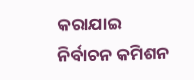କରାଯାଇ ନିର୍ବାଚନ କମିଶନ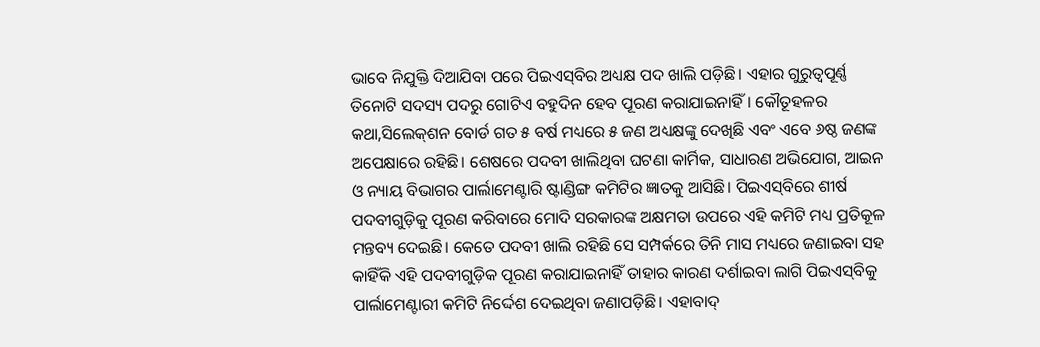ଭାବେ ନିଯୁକ୍ତି ଦିଆଯିବା ପରେ ପିଇଏସ୍‌ବିର ଅଧ୍ୟକ୍ଷ ପଦ ଖାଲି ପଡ଼ିଛି। ଏହାର ଗୁରୁତ୍ୱପୂର୍ଣ୍ଣ ତିନୋଟି ସଦସ୍ୟ ପଦରୁ ଗୋଟିଏ ବହୁଦିନ ହେବ ପୂରଣ କରାଯାଇନାହିଁ। କୌତୂହଳର କଥା,ସିଲେକ୍‌ଶନ ବୋର୍ଡ ଗତ ୫ ବର୍ଷ ମଧ୍ୟରେ ୫ ଜଣ ଅଧ୍ୟକ୍ଷଙ୍କୁ ଦେଖିଛି ଏବଂ ଏବେ ୬ଷ୍ଠ ଜଣଙ୍କ ଅପେକ୍ଷାରେ ରହିଛି। ଶେଷରେ ପଦବୀ ଖାଲିଥିବା ଘଟଣା କାର୍ମିକ, ସାଧାରଣ ଅଭିଯୋଗ, ଆଇନ ଓ ନ୍ୟାୟ ବିଭାଗର ପାର୍ଲାମେଣ୍ଟାରି ଷ୍ଟାଣ୍ଡିଙ୍ଗ କମିଟିର ଜ୍ଞାତକୁ ଆସିଛି। ପିଇଏସ୍‌ବିରେ ଶୀର୍ଷ ପଦବୀଗୁଡ଼ିକୁ ପୂରଣ କରିବାରେ ମୋଦି ସରକାରଙ୍କ ଅକ୍ଷମତା ଉପରେ ଏହି କମିଟି ମଧ୍ୟ ପ୍ରତିକୂଳ ମନ୍ତବ୍ୟ ଦେଇଛି। କେତେ ପଦବୀ ଖାଲି ରହିଛି ସେ ସମ୍ପର୍କରେ ତିନି ମାସ ମଧ୍ୟରେ ଜଣାଇବା ସହ କାହିଁକି ଏହି ପଦବୀଗୁଡ଼ିକ ପୂରଣ କରାଯାଇନାହିଁ ତାହାର କାରଣ ଦର୍ଶାଇବା ଲାଗି ପିଇଏସ୍‌ବିକୁ ପାର୍ଲାମେଣ୍ଟାରୀ କମିଟି ନିର୍ଦ୍ଦେଶ ଦେଇଥିବା ଜଣାପଡ଼ିଛି। ଏହାବାଦ୍‌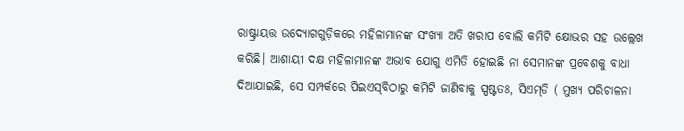ରାଷ୍ଟ୍ରାୟତ୍ତ ଉଦ୍ୟୋଗଗୁଡ଼ିକରେ ମହିଳାମାନଙ୍କ ସଂଖ୍ୟା ଅତି ଖରାପ ବୋଲି କମିଟି କ୍ଷୋଭର ସହ ଉଲ୍ଲେଖ କରିଛି। ଆଶାୟୀ ଦକ୍ଷ ମହିଳାମାନଙ୍କ ଅଭାବ ଯୋଗୁ ଏମିତି ହୋଇଛି ନା ସେମାନଙ୍କ ପ୍ରବେଶକୁ ବାଧା ଦିଆଯାଇଛି, ସେ ସମ୍ପର୍କରେ ପିଇଏସ୍‌ବିଠାରୁ କମିଟି ଜାଣିବାକୁ ସ୍ପଷ୍ଟତଃ, ସିଏମ୍‌ଡି ( ମୁଖ୍ୟ ପରିଚାଳନା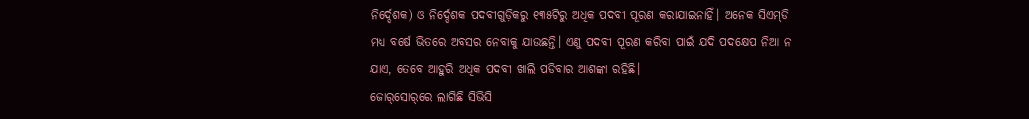ନିର୍ଦ୍ଦେଶକ) ଓ ନିର୍ଦ୍ଦେଶକ ପଦବୀଗୁଡ଼ିକରୁ ୧୩୫ଟିରୁ ଅଧିକ ପଦବୀ ପୂରଣ କରାଯାଇନାହିଁ। ଅନେକ ସିଏମ୍‌ଡି ମଧ୍ୟ ବର୍ଷେ ଭିତରେ ଅବସର ନେବାକୁ ଯାଉଛନ୍ତି। ଏଣୁ ପଦବୀ ପୂରଣ କରିବା ପାଇଁ ଯଦି ପଦକ୍ଷେପ ନିଆ ନ ଯାଏ, ତେବେ ଆହୁରି ଅଧିକ ପଦବୀ ଖାଲି ପଡିବାର ଆଶଙ୍କା ରହିଛି।
ଜୋର୍‌ସୋର୍‌ରେ ଲାଗିଛି ସିଭିସି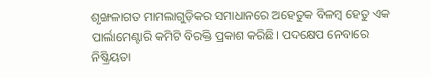ଶୃଙ୍ଖଳାଗତ ମାମଲାଗୁଡ଼ିକର ସମାଧାନରେ ଅହେତୁକ ବିଳମ୍ବ ହେତୁ ଏକ ପାର୍ଲାମେଣ୍ଟାରି କମିଟି ବିରକ୍ତି ପ୍ରକାଶ କରିଛି। ପଦକ୍ଷେପ ନେବାରେ ନିଷ୍କ୍ରିୟତା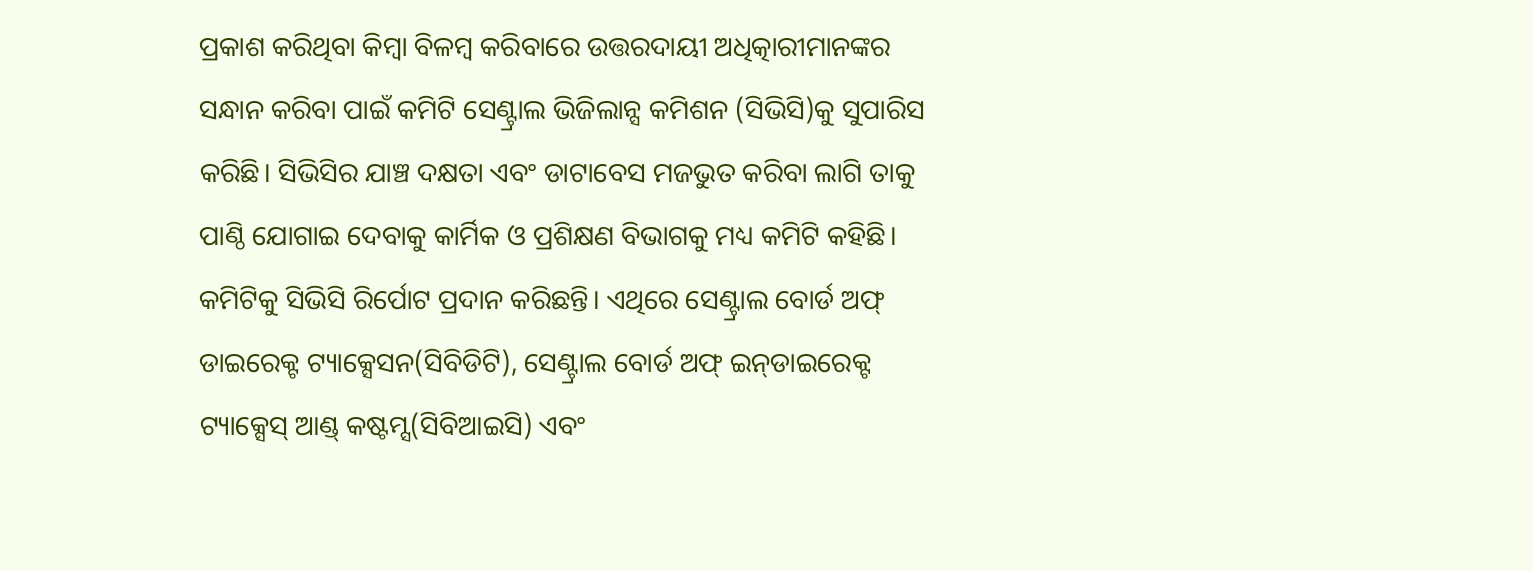ପ୍ରକାଶ କରିଥିବା କିମ୍ବା ବିଳମ୍ବ କରିବାରେ ଉତ୍ତରଦାୟୀ ଅଧିତ୍କାରୀମାନଙ୍କର ସନ୍ଧାନ କରିବା ପାଇଁ କମିଟି ସେଣ୍ଟ୍ରାଲ ଭିଜିଲାନ୍ସ କମିଶନ (ସିଭିସି)କୁ ସୁପାରିସ କରିଛି। ସିଭିସିର ଯାଞ୍ଚ ଦକ୍ଷତା ଏବଂ ଡାଟାବେସ ମଜଭୁତ କରିବା ଲାଗି ତାକୁ ପାଣ୍ଠି ଯୋଗାଇ ଦେବାକୁ କାର୍ମିକ ଓ ପ୍ରଶିକ୍ଷଣ ବିଭାଗକୁ ମଧ୍ୟ କମିଟି କହିଛି। କମିଟିକୁ ସିଭିସି ରିର୍ପୋଟ ପ୍ରଦାନ କରିଛନ୍ତି। ଏଥିରେ ସେଣ୍ଟ୍ରାଲ ବୋର୍ଡ ଅଫ୍‌ ଡାଇରେକ୍ଟ ଟ୍ୟାକ୍ସେସନ(ସିବିଡିଟି), ସେଣ୍ଟ୍ରାଲ ବୋର୍ଡ ଅଫ୍‌ ଇନ୍‌ଡାଇରେକ୍ଟ ଟ୍ୟାକ୍ସେସ୍‌ ଆଣ୍ଡ୍‌ କଷ୍ଟମ୍ସ(ସିବିଆଇସି) ଏବଂ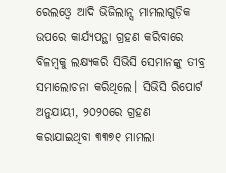ରେଲଓ୍ବେ ଆଦି ଭିଜିଲାନ୍ସ ମାମଲାଗୁଡ଼ିକ ଉପରେ କାର୍ଯ୍ୟପନ୍ଥା ଗ୍ରହଣ କରିବାରେ ବିଳମ୍ବକୁ ଲକ୍ଷ୍ୟକରି ସିଭିସି ସେମାନଙ୍କୁ ତୀବ୍ର ସମାଲୋଚନା କରିଥିଲେ। ସିଭିସି ରିପୋର୍ଟ ଅନୁଯାୟୀ, ୨୦୨୦ରେ ଗ୍ରହଣ କରାଯାଇଥିବା ୩୩୭୧ ମାମଲା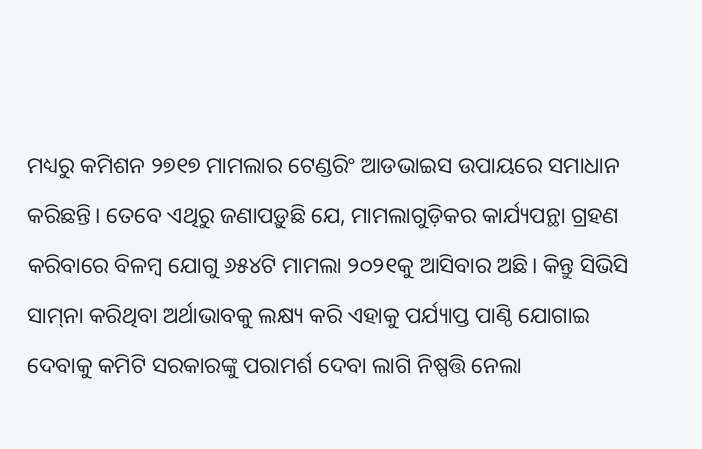ମଧ୍ୟରୁ କମିଶନ ୨୭୧୭ ମାମଲାର ଟେଣ୍ଡରିଂ ଆଡଭାଇସ ଉପାୟରେ ସମାଧାନ କରିଛନ୍ତି। ତେବେ ଏଥିରୁ ଜଣାପଡ଼ୁଛି ଯେ, ମାମଲାଗୁଡ଼ିକର କାର୍ଯ୍ୟପନ୍ଥା ଗ୍ରହଣ କରିବାରେ ବିଳମ୍ବ ଯୋଗୁ ୬୫୪ଟି ମାମଲା ୨୦୨୧କୁ ଆସିବାର ଅଛି। କିନ୍ତୁ ସିଭିସି ସାମ୍‌ନା କରିଥିବା ଅର୍ଥାଭାବକୁ ଲକ୍ଷ୍ୟ କରି ଏହାକୁ ପର୍ଯ୍ୟାପ୍ତ ପାଣ୍ଠି ଯୋଗାଇ ଦେବାକୁ କମିଟି ସରକାରଙ୍କୁ ପରାମର୍ଶ ଦେବା ଲାଗି ନିଷ୍ପତ୍ତି ନେଲା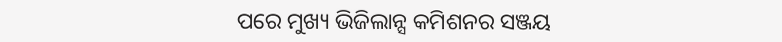ପରେ ମୁଖ୍ୟ ଭିଜିଲାନ୍ସ କମିଶନର ସଞ୍ଜୟ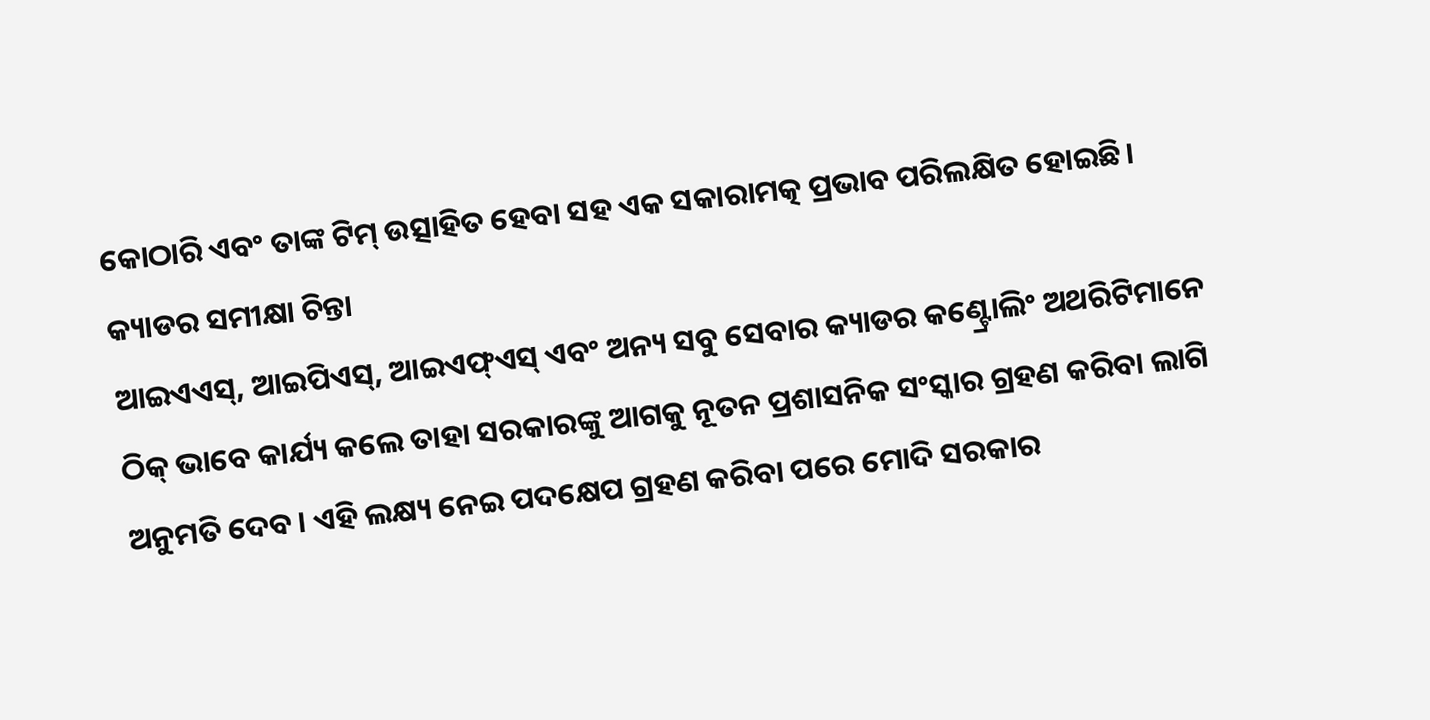କୋଠାରି ଏବଂ ତାଙ୍କ ଟିମ୍‌ ଉତ୍ସାହିତ ହେବା ସହ ଏକ ସକାରାମତ୍କ ପ୍ରଭାବ ପରିଲକ୍ଷିତ ହୋଇଛି।
କ୍ୟାଡର ସମୀକ୍ଷା ଚିନ୍ତା
ଆଇଏଏସ୍‌, ଆଇପିଏସ୍‌, ଆଇଏଫ୍‌ଏସ୍‌ ଏବଂ ଅନ୍ୟ ସବୁ ସେବାର କ୍ୟାଡର କଣ୍ଟ୍ରୋଲିଂ ଅଥରିଟିମାନେ ଠିକ୍‌ ଭାବେ କାର୍ଯ୍ୟ କଲେ ତାହା ସରକାରଙ୍କୁ ଆଗକୁ ନୂତନ ପ୍ରଶାସନିକ ସଂସ୍କାର ଗ୍ରହଣ କରିବା ଲାଗି ଅନୁମତି ଦେବ। ଏହି ଲକ୍ଷ୍ୟ ନେଇ ପଦକ୍ଷେପ ଗ୍ରହଣ କରିବା ପରେ ମୋଦି ସରକାର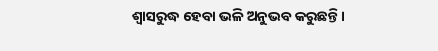ଶ୍ୱାସରୁଦ୍ଧ ହେବା ଭଳି ଅନୁଭବ କରୁଛନ୍ତି।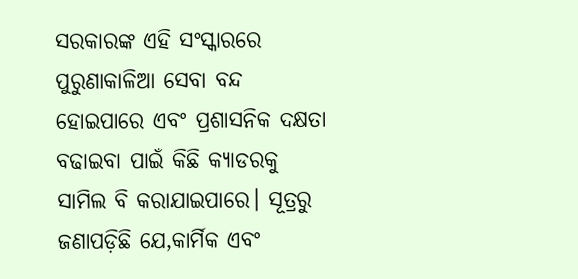ସରକାରଙ୍କ ଏହି ସଂସ୍କାରରେ ପୁରୁଣାକାଳିଆ ସେବା ବନ୍ଦ ହୋଇପାରେ ଏବଂ ପ୍ରଶାସନିକ ଦକ୍ଷତା ବଢାଇବା ପାଇଁ କିଛି କ୍ୟାଡରକୁ ସାମିଲ ବି କରାଯାଇପାରେ। ସୂତ୍ରରୁ ଜଣାପଡ଼ିଛି ଯେ,କାର୍ମିକ ଏବଂ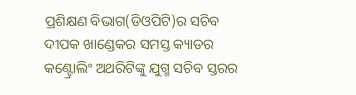ପ୍ରଶିକ୍ଷଣ ବିଭାଗ(ଡିଓପିଟି)ର ସଚିବ ଦୀପକ ଖାଣ୍ଡେକର ସମସ୍ତ କ୍ୟାଡର କଣ୍ଟ୍ରୋଲିଂ ଅଥରିଟିଙ୍କୁ ଯୁଗ୍ମ ସଚିବ ସ୍ତରର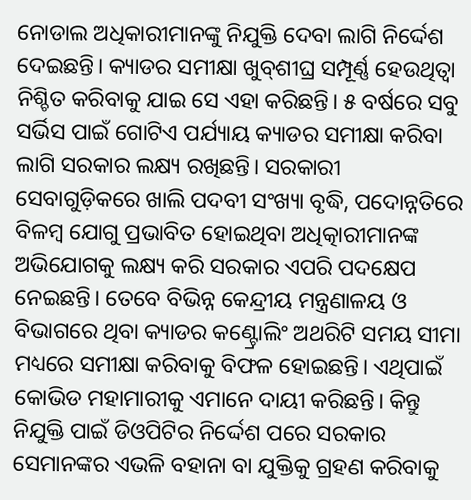ନୋଡାଲ ଅଧିକାରୀମାନଙ୍କୁ ନିଯୁକ୍ତି ଦେବା ଲାଗି ନିର୍ଦ୍ଦେଶ ଦେଇଛନ୍ତି। କ୍ୟାଡର ସମୀକ୍ଷା ଖୁବ୍‌ଶୀଘ୍ର ସମ୍ପୂର୍ଣ୍ଣ ହେଉଥିତ୍ବା ନିଶ୍ଚିତ କରିବାକୁ ଯାଇ ସେ ଏହା କରିଛନ୍ତି। ୫ ବର୍ଷରେ ସବୁ ସର୍ଭିସ ପାଇଁ ଗୋଟିଏ ପର୍ଯ୍ୟାୟ କ୍ୟାଡର ସମୀକ୍ଷା କରିବା ଲାଗି ସରକାର ଲକ୍ଷ୍ୟ ରଖିଛନ୍ତି। ସରକାରୀ ସେବାଗୁଡ଼ିକରେ ଖାଲି ପଦବୀ ସଂଖ୍ୟା ବୃଦ୍ଧି, ପଦୋନ୍ନତିରେ ବିଳମ୍ବ ଯୋଗୁ ପ୍ରଭାବିତ ହୋଇଥିବା ଅଧିତ୍କାରୀମାନଙ୍କ ଅଭିଯୋଗକୁ ଲକ୍ଷ୍ୟ କରି ସରକାର ଏପରି ପଦକ୍ଷେପ ନେଇଛନ୍ତି। ତେବେ ବିଭିନ୍ନ କେନ୍ଦ୍ରୀୟ ମନ୍ତ୍ରଣାଳୟ ଓ ବିଭାଗରେ ଥିବା କ୍ୟାଡର କଣ୍ଟ୍ରୋଲିଂ ଅଥରିଟି ସମୟ ସୀମା ମଧ୍ୟରେ ସମୀକ୍ଷା କରିବାକୁ ବିଫଳ ହୋଇଛନ୍ତି। ଏଥିପାଇଁ କୋଭିଡ ମହାମାରୀକୁ ଏମାନେ ଦାୟୀ କରିଛନ୍ତି। କିନ୍ତୁ ନିଯୁକ୍ତି ପାଇଁ ଡିଓପିଟିର ନିର୍ଦ୍ଦେଶ ପରେ ସରକାର ସେମାନଙ୍କର ଏଭଳି ବହାନା ବା ଯୁକ୍ତିକୁ ଗ୍ରହଣ କରିବାକୁ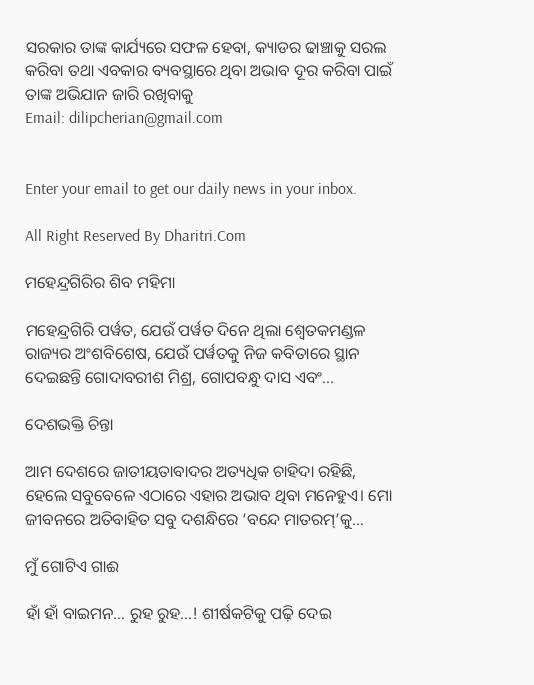ସରକାର ତାଙ୍କ କାର୍ଯ୍ୟରେ ସଫଳ ହେବା, କ୍ୟାଡର ଢାଞ୍ଚାକୁ ସରଲ କରିବା ତଥା ଏବକାର ବ୍ୟବସ୍ଥାରେ ଥିବା ଅଭାବ ଦୂର କରିବା ପାଇଁ ତାଙ୍କ ଅଭିଯାନ ଜାରି ରଖିବାକୁ
Email: dilipcherian@gmail.com


Enter your email to get our daily news in your inbox.

All Right Reserved By Dharitri.Com

ମହେନ୍ଦ୍ରଗିରିର ଶିବ ମହିମା

ମହେନ୍ଦ୍ରଗିରି ପର୍ୱତ, ଯେଉଁ ପର୍ୱତ ଦିନେ ଥିଲା ଶ୍ୱେତକମଣ୍ଡଳ ରାଜ୍ୟର ଅଂଶବିଶେଷ, ଯେଉଁ ପର୍ୱତକୁ ନିଜ କବିତାରେ ସ୍ଥାନ ଦେଇଛନ୍ତି ଗୋଦାବରୀଶ ମିଶ୍ର, ଗୋପବନ୍ଧୁ ଦାସ ଏବଂ…

ଦେଶଭକ୍ତି ଚିନ୍ତା

ଆମ ଦେଶରେ ଜାତୀୟତାବାଦର ଅତ୍ୟଧିକ ଚାହିଦା ରହିଛି, ହେଲେ ସବୁବେଳେ ଏଠାରେ ଏହାର ଅଭାବ ଥିବା ମନେହୁଏ। ମୋ ଜୀବନରେ ଅତିବାହିତ ସବୁ ଦଶନ୍ଧିରେ ‘ବନ୍ଦେ ମାତରମ୍‌’କୁ…

ମୁଁ ଗୋଟିଏ ଗାଈ

ହାଁ ହାଁ ବାଇମନ… ରୁହ ରୁହ…! ଶୀର୍ଷକଟିକୁ ପଢ଼ି ଦେଇ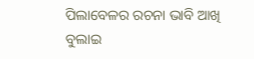ପିଲାବେଳର ରଚନା ଭାବି ଆଖି ବୁଲାଇ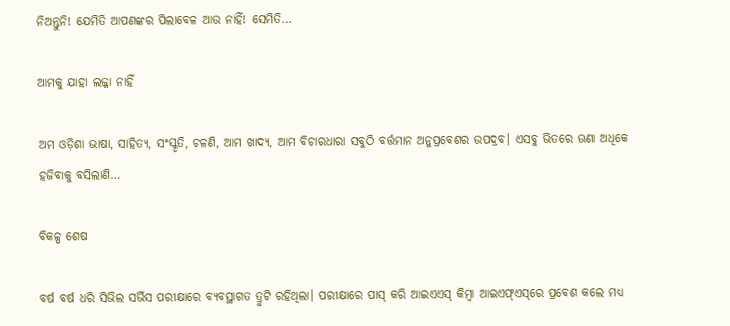ନିଅନ୍ତୁନି! ଯେମିତି ଆପଣଙ୍କର ପିଲାବେଳ ଆଉ ନାହିଁ! ସେମିତି…

ଆମକୁ ଯାହା ଲଜ୍ଜା ନାହିଁ

ଅମ ଓଡ଼ିଶା ଭାଷା, ସାହିତ୍ୟ, ସଂସ୍କୃତି, ଚଳଣି, ଆମ ଖାଦ୍ୟ, ଆମ ବିଚାରଧାରା ସବୁଠି ବର୍ତ୍ତମାନ ଅନୁପ୍ରବେଶର ଉପଦ୍ରବ। ଏସବୁ ଭିତରେ ଊଣା ଅଧିକେ ହଜିବାକୁ ବସିଲାଣି…

ବିକଳ୍ପ ଶେଷ

ବର୍ଷ ବର୍ଷ ଧରି ସିଭିଲ ସର୍ଭିସ ପରୀକ୍ଷାରେ ବ୍ୟବସ୍ଥାଗତ ତ୍ରୁଟି ରହିଥିଲା। ପରୀକ୍ଷାରେ ପାସ୍‌ କରି ଆଇଏଏସ୍‌ କିମ୍ବା ଆଇଏଫ୍‌ଏସ୍‌ରେ ପ୍ରବେଶ କଲେ ମଧ୍ୟ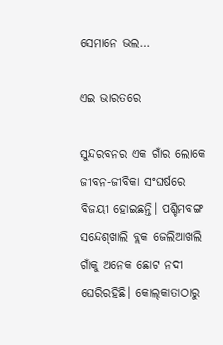ସେମାନେ ଭଲ…

ଏଇ ଭାରତରେ

ସୁନ୍ଦରବନର ଏକ ଗାଁର ଲୋକେ ଜୀବନ-ଜୀବିକା ସଂଘର୍ଷରେ ବିଜୟୀ ହୋଇଛନ୍ତି। ପଶ୍ଚିମବଙ୍ଗ ସନ୍ଦେଶ୍‌ଖାଲି ବ୍ଲକ ଜେଲିଆଖଲି ଗାଁକୁ ଅନେକ ଛୋଟ ନଦୀ ଘେରିରହିଛି। କୋଲ୍‌କାତାଠାରୁ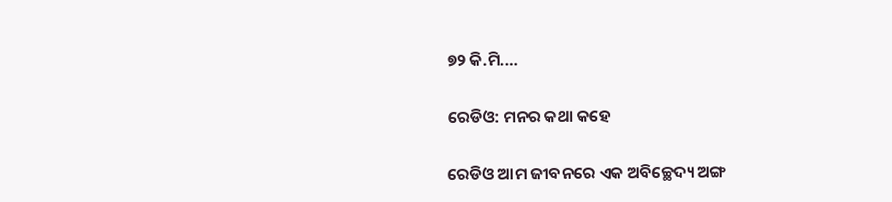୭୨ କି.ମି.…

ରେଡିଓ: ମନର କଥା କହେ

ରେଡିଓ ଆମ ଜୀବନରେ ଏକ ଅବିଚ୍ଛେଦ୍ୟ ଅଙ୍ଗ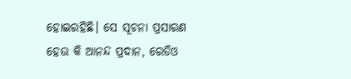ହୋଇରହିଛି। ସେ ସୂଚନା ପ୍ରସାରଣ ହେଉ କି ଆନନ୍ଦ ପ୍ରଦାନ, ରେଡିଓ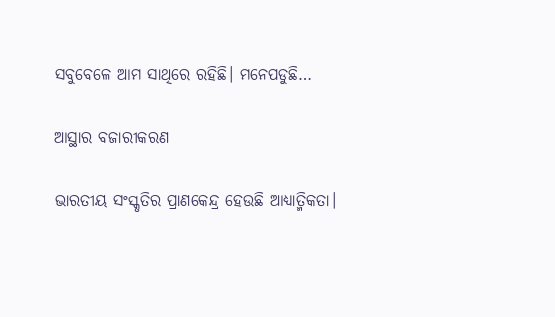ସବୁବେଳେ ଆମ ସାଥିରେ ରହିଛି। ମନେପଡୁଛି…

ଆସ୍ଥାର ବଜାରୀକରଣ

ଭାରତୀୟ ସଂସ୍କୃତିର ପ୍ରାଣକେନ୍ଦ୍ର ହେଉଛି ଆଧ୍ୟାତ୍ମିକତା।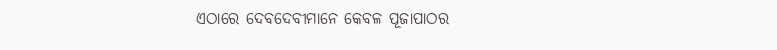ଏଠାରେ ଦେବଦେବୀମାନେ କେବଳ ପୂଜାପାଠର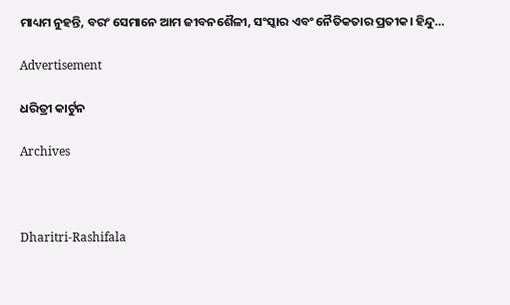ମାଧ୍ୟମ ନୁହନ୍ତି, ବରଂ ସେମାନେ ଆମ ଜୀବନଶୈଳୀ, ସଂସ୍କାର ଏବଂ ନୈତିକତାର ପ୍ରତୀକ। ହିନ୍ଦୁ…

Advertisement

ଧରିତ୍ରୀ କାର୍ଟୁନ

Archives



Dharitri-Rashifala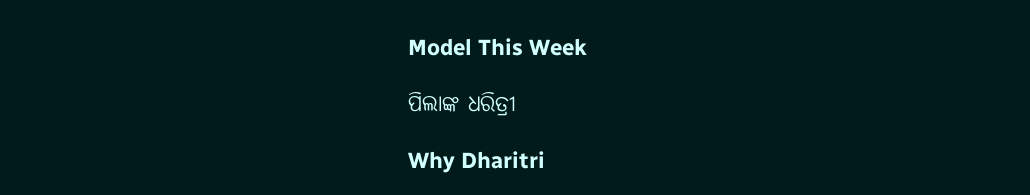Model This Week

ପିଲାଙ୍କ ଧରିତ୍ରୀ

Why Dharitri